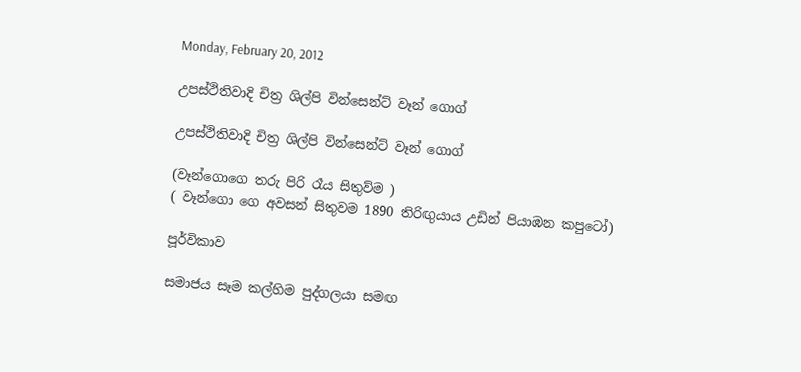Monday, February 20, 2012

උපස්ථිතිවාදි චිත්‍ර ශිල්පි වින්සෙන්ට් වෑන් ගොග්

උපස්ථිතිවාදි චිත්‍ර ශිල්පි වින්සෙන්ට් වෑන් ගොග්

(වෑන්ගොගෙ තරු පිරි රෑය සිතුව්ම )
( වෑන්ගො ගෙ අවසන් සිතුවම 1890 තිරිඟුයාය උඩින් පියාඹන කපුටෝ)

පූර්විකාව

සමාජය සෑම කල්හිම පුද්ගලයා සමඟ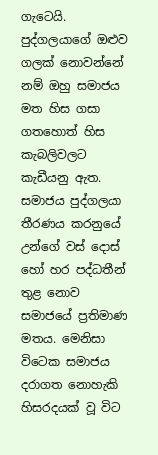ගැටෙයි. පුද්ගලයාගේ ඔළුව ගලක්‌ නොවන්නේ නම් ඔහු සමාජය මත හිස ගසා ගතහොත් හිස කැබලිවලට කැඩීයනු ඇත. සමාජය පුද්ගලයා තීරණය කරනුයේ උන්ගේ වස්‌ දොස්‌ හෝ හර පද්ධතීන් තුළ නොව සමාජයේ ප්‍රතිමාණ මතය. මෙනිසා විටෙක සමාජය දරාගත නොහැකි හිසරදයක්‌ වූ විට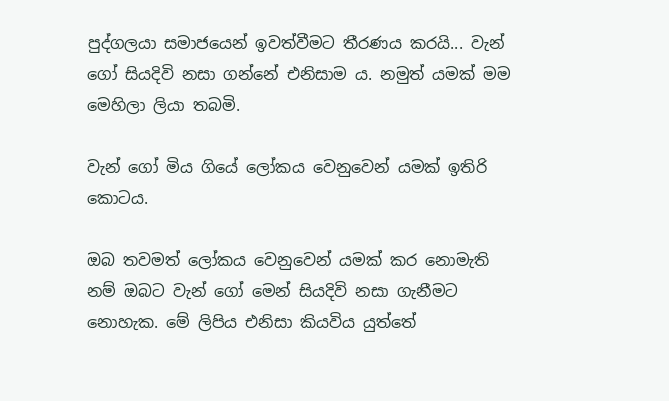පුද්ගලයා සමාජයෙන් ඉවත්වීමට තීරණය කරයි... වැන් ගෝ සියදිවි නසා ගන්නේ එනිසාම ය. නමුත් යමක්‌ මම මෙහිලා ලියා තබමි.

වැන් ගෝ මිය ගියේ ලෝකය වෙනුවෙන් යමක්‌ ඉතිරි කොටය.

ඔබ තවමත් ලෝකය වෙනුවෙන් යමක්‌ කර නොමැති නම් ඔබට වැන් ගෝ මෙන් සියදිවි නසා ගැනීමට නොහැක. මේ ලිපිය එනිසා කියවිය යුත්තේ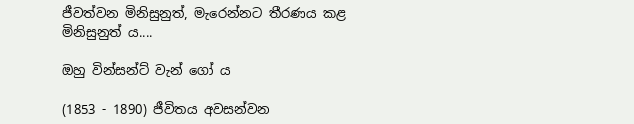ජීවත්වන මිනිසුනුත්, මැරෙන්නට තීරණය කළ මිනිසුනුත් ය....

ඔහු වින්සන්ට්‌ වැන් ගෝ ය

(1853 - 1890) ජීවිතය අවසන්වන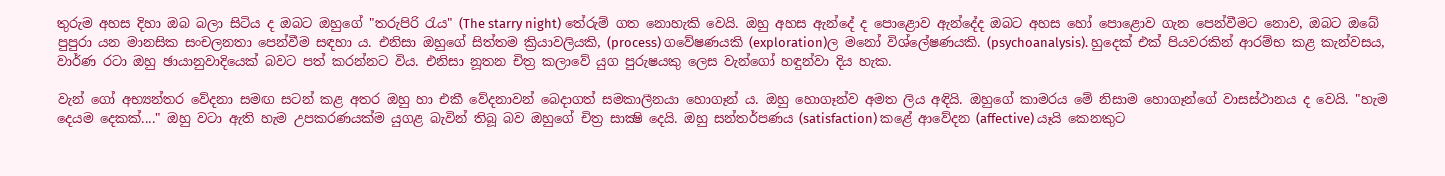තුරුම අහස දිහා ඔබ බලා සිටිය ද ඔබට ඔහුගේ "තරුපිරි රැය" (The starry night) තේරුම් ගත නොහැකි වෙයි. ඔහු අහස ඇන්දේ ද පොළොව ඇන්දේද ඔබට අහස හෝ පොළොව ගැන පෙන්වීමට නොව, ඔබට ඔබේ පුපුරා යන මානසික සංචලනතා පෙන්වීම සඳහා ය. එනිසා ඔහුගේ සිත්තම ක්‍රියාවලියකි, (process) ගවේෂණයකි (exploration)ල මනෝ විශ්ලේෂණයකි. (psychoanalysis). හුදෙක්‌ එක්‌ පියවරකින් ආරම්භ කළ කැන්වසය, වාර්ණ රටා ඔහු ඡායානුවාදියෙක්‌ බවට පත් කරන්නට විය. එනිසා නූතන චිත්‍ර කලාවේ යුග පුරුෂයකු ලෙස වැන්ගෝ හඳුන්වා දිය හැක.

වැන් ගෝ අභ්‍යන්තර වේදනා සමඟ සටන් කළ අතර ඔහු හා එකී වේදනාවන් බෙදාගත් සමකාලීනයා හොගෑන් ය. ඔහු හොගෑන්ව අමත ලිය අඳියි. ඔහුගේ කාමරය මේ නිසාම හොගෑන්ගේ වාසස්‌ථානය ද වෙයි. "හැම දෙයම දෙකක්‌...." ඔහු වටා ඇති හැම උපකරණයක්‌ම යුගළ බැවින් තිබූ බව ඔහුගේ චිත්‍ර සාක්‍ෂි දෙයි. ඔහු සන්තර්පණය (satisfaction) කළේ ආවේදන (affective) යෑයි කෙනකුට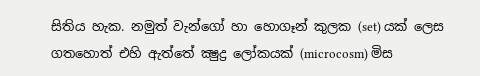සිතිය හැක. නමුත් වැන්ගෝ හා හොගෑන් කුලක (set) යක්‌ ලෙස ගතහොත් එහි ඇත්තේ ක්‍ෂුද්‍ර ලෝකයක්‌ (microcosm) මිස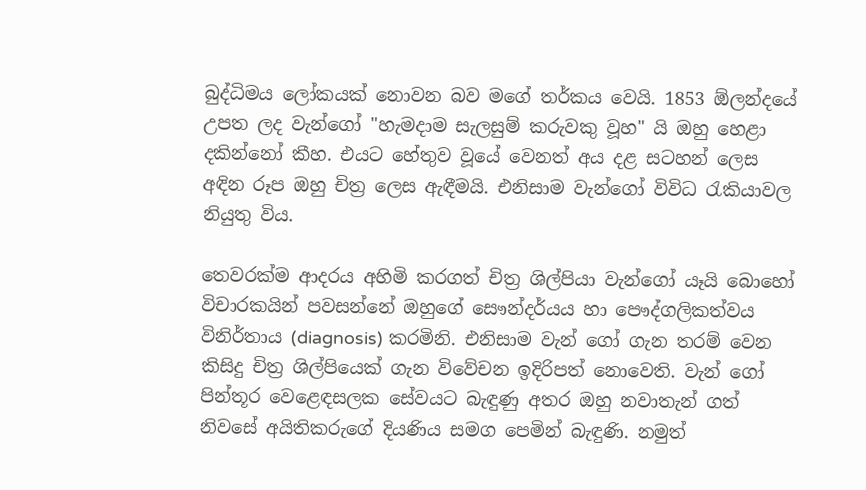බුද්ධිමය ලෝකයක්‌ නොවන බව මගේ තර්කය වෙයි. 1853 ඕලන්දයේ උපත ලද වැන්ගෝ "හැමදාම සැලසුම් කරුවකු වූහ" යි ඔහු හෙළා දකින්නෝ කීහ. එයට හේතුව වූයේ වෙනත් අය දළ සටහන් ලෙස අඳින රූප ඔහු චිත්‍ර ලෙස ඇඳීමයි. එනිසාම වැන්ගෝ විවිධ රැකියාවල නියුතු විය.

තෙවරක්‌ම ආදරය අහිමි කරගත් චිත්‍ර ශිල්පියා වැන්ගෝ යෑයි බොහෝ විචාරකයින් පවසන්නේ ඔහුගේ සෞන්දර්යය හා පෞද්ගලිකත්වය විනිර්තාය (diagnosis) කරමිනි. එනිසාම වැන් ගෝ ගැන තරම් වෙන කිසිදු චිත්‍ර ශිල්පියෙක්‌ ගැන විවේචන ඉදිරිපත් නොවෙති. වැන් ගෝ පින්තූර වෙළෙඳසලක සේවයට බැඳුණු අතර ඔහු නවාතැන් ගත් නිවසේ අයිතිකරුගේ දියණිය සමග පෙමින් බැඳුණි. නමුත්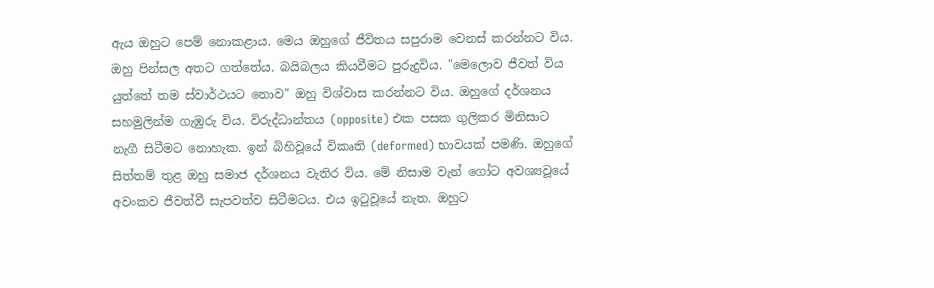ඇය ඔහුට පෙම් නොකළාය. මෙය ඔහුගේ ජීවිතය සපුරාම වෙනස්‌ කරන්නට විය. ඔහු පින්සල අතට ගත්තේය. බයිබලය කියවීමට පුරුදුවිය. "මෙලොව ජීවත් විය යුත්තේ තම ස්‌වාර්ථයට නොව" ඔහු විශ්වාස කරන්නට විය. ඔහුගේ දර්ශනය සහමුලින්ම ගැඹුරු විය. විරුද්ධාන්තය (opposite) එක පසක ගුලිකර මිනිසාට නැගී සිටීමට නොහැක. ඉන් බිහිවූයේ විකෘති (deformed) භාවයක්‌ පමණි. ඔහුගේ සිත්තම් තුළ ඔහු සමාජ දර්ශනය වැතිර විය. මේ නිසාම වැන් ගෝට අවශ්‍යවූයේ අවංකව ජීවත්වී සැපවත්ව සිටීමටය. එය ඉටුවූයේ නැත. ඔහුට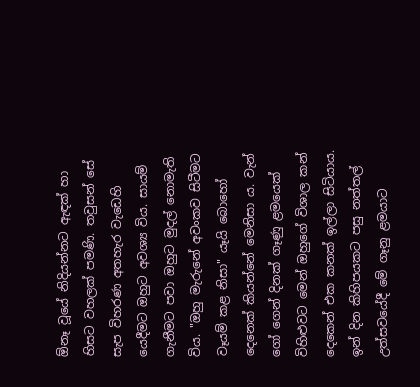ඕනෑ වූයේ නිදියන්නට ඇඳක්‌ හා හිසට වහලක්‌ පමණි. තවුසන් සේ සැප විහරණ අතහැර වැඩෙහි යෙදීමට ඔහුට අවශ්‍ය විය. සායම් ගැනීමට පවා ඔහුට මුදල් නොමැති විය. "ඔහු මැරුනේ අවංකව සිටීමට වෑයම් කළ නිසා" යෑයි බොහෝ දෙනෙක්‌ කියන්නේ මෙනිසා ය. වැන් ගෝ ගෙන් දිනක්‌ ගෑණු ළමයෙක්‌ විහිළුවට මෙන් ඔහුගේ විශාල කන් දෙකෙන් එක කනක්‌ ඉල්ලා සිටියාය. ඉන් දින කිහිපයකට පසු නත්තල් උත්සවයේදී මේ ගෑනු ළමයාට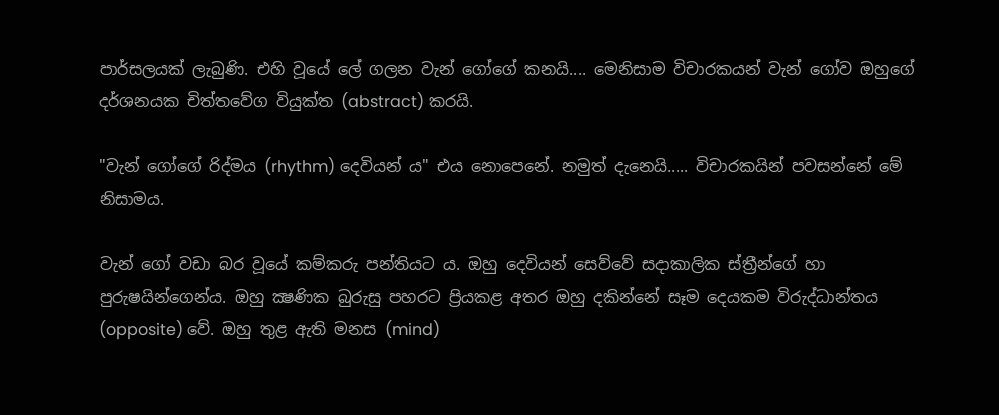පාර්සලයක්‌ ලැබුණි. එහි වූයේ ලේ ගලන වැන් ගෝගේ කනයි.... මෙනිසාම විචාරකයන් වැන් ගෝව ඔහුගේ දර්ශනයක චිත්තවේග වියුක්‌ත (abstract) කරයි.

"වැන් ගෝගේ රිද්මය (rhythm) දෙවියන් ය" එය නොපෙනේ. නමුත් දැනෙයි..... විචාරකයින් පවසන්නේ මේ නිසාමය.

වැන් ගෝ වඩා බර වූයේ කම්කරු පන්තියට ය. ඔහු දෙවියන් සෙව්වේ සදාකාලික ස්‌ත්‍රීන්ගේ හා පුරුෂයින්ගෙන්ය. ඔහු ක්‍ෂණික බුරුසු පහරට ප්‍රියකළ අතර ඔහු දකින්නේ සෑම දෙයකම විරුද්ධාන්තය (opposite) වේ. ඔහු තුළ ඇති මනස (mind)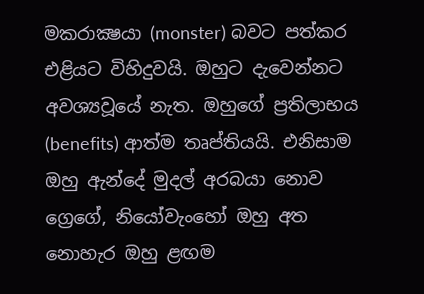මකරාක්‍ෂයා (monster) බවට පත්කර එළියට විහිදුවයි. ඔහුට දැවෙන්නට අවශ්‍යවූයේ නැත. ඔහුගේ ප්‍රතිලාභය (benefits) ආත්ම තෘප්තියයි. එනිසාම ඔහු ඇන්දේ මුදල් අරබයා නොව ග්‍රෙගේ, නියෝවැංහෝ ඔහු අත නොහැර ඔහු ළඟම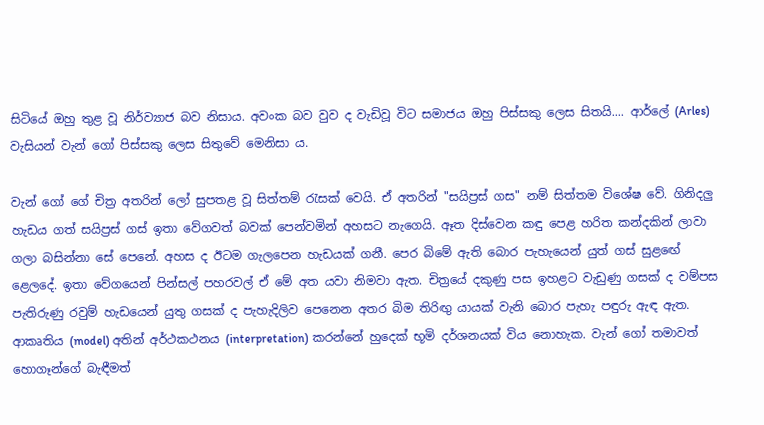සිටියේ ඔහු තුළ වූ නිර්ව්‍යාජ බව නිසාය. අවංක බව වුව ද වැඩිවූ විට සමාජය ඔහු පිස්‌සකු ලෙස සිතයි.... ආර්ලේ (Arles) වැසියන් වැන් ගෝ පිස්‌සකු ලෙස සිතුවේ මෙනිසා ය.

වැන් ගෝ ගේ චිත්‍ර අතරින් ලෝ සුපතළ වූ සිත්තම් රැසක්‌ වෙයි. ඒ අතරින් "සයිප්‍රස්‌ ගස" නම් සිත්තම විශේෂ වේ. ගිනිදලු හැඩය ගත් සයිප්‍රස්‌ ගස්‌ ඉතා වේගවත් බවක්‌ පෙන්වමින් අහසට නැගෙයි. ඈත දිස්‌වෙන කඳු පෙළ හරිත කන්දකින් ලාවා ගලා බසින්නා සේ පෙනේ. අහස ද ඊටම ගැලපෙන හැඩයක්‌ ගනී. පෙර බිමේ ඇති බොර පැහැයෙන් යුත් ගස්‌ සුළඟේ ළෙලදේ. ඉතා වේගයෙන් පින්සල් පහරවල් ඒ මේ අත යවා නිමවා ඇත. චිත්‍රයේ දකුණු පස ඉහළට වැඩුණු ගසක්‌ ද වම්පස පැතිරුණු රවුම් හැඩයෙන් යුතු ගසක්‌ ද පැහැදිලිව පෙනෙන අතර බිම තිරිඟු යායක්‌ වැනි බොර පැහැ පඳුරු ඇඳ ඇත. ආකෘතිය (model) අතින් අර්ථකථනය (interpretation) කරන්නේ හුදෙක්‌ භූමි දර්ශනයක්‌ විය නොහැක. වැන් ගෝ තමාවත් හොගෑන්ගේ බැඳීමත්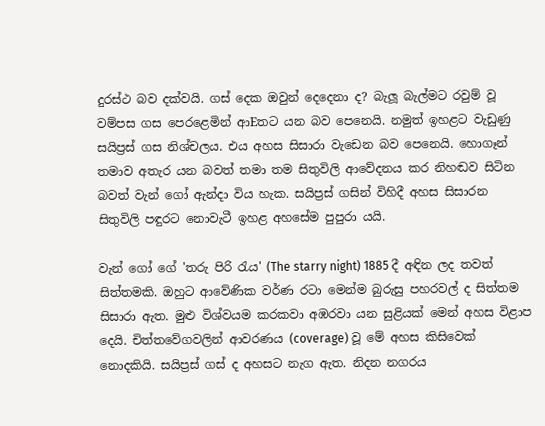දුරස්‌ථ බව දක්‌වයි. ගස්‌ දෙක ඔවුන් දෙදෙනා ද? බැලූ බැල්මට රවුම් වූ වම්පස ගස පෙරළෙමින් ආEතට යන බව පෙනෙයි. නමුත් ඉහළට වැඩුණු සයිප්‍රස්‌ ගස නිශ්චලය. එය අහස සිසාරා වැඩෙන බව පෙනෙයි. හොගෑන් තමාව අතැර යන බවත් තමා තම සිතුවිලි ආවේදනය කර නිහඬව සිටින බවත් වැන් ගෝ ඇන්දා විය හැක. සයිප්‍රස්‌ ගසින් විහිදී අහස සිසාරන සිතුවිලි පඳුරට නොවැටී ඉහළ අහසේම පුපුරා යයි.

වැන් ගෝ ගේ 'තරු පිරි රැය' (The starry night) 1885 දී අඳින ලද තවත් සිත්තමකි. ඔහුට ආවේණික වර්ණ රටා මෙන්ම බුරුසු පහරවල් ද සිත්තම සිසාරා ඇත. මුළු විශ්වයම කරකවා අඹරවා යන සුළියක්‌ මෙන් අහස විළාප දෙයි. චිත්තවේගවලින් ආවරණය (coverage) වූ මේ අහස කිසිවෙක්‌ නොදකියි. සයිප්‍රස්‌ ගස්‌ ද අහසට නැග ඇත. නිදන නගරය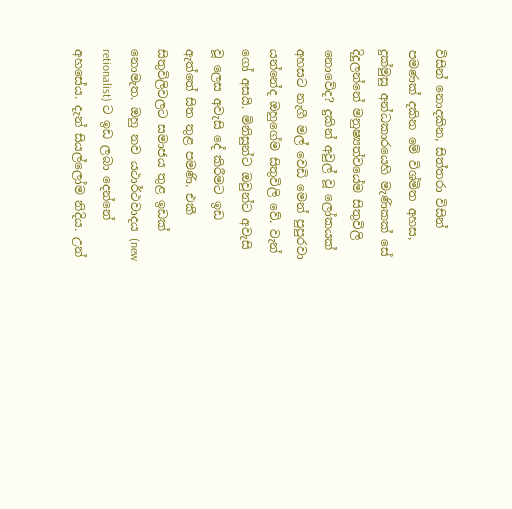විසින් නොදකින, සිත්තරා විසින් පමණක්‌ දකින මේ විශ්මිත අහස, දුක්‌මුසු අන්ධකාරයෙහි මැණිකක්‌ සේ දිදුලන්නේ මනුෂ්‍යත්වයේම සිතුවිලි නොවේද? දුකින් අවුල් වූ ලෝකයක්‌ අහසට නැගී මල් වෙඩි මෙන් පුපුරවා යන්නේද ඔහුගේම සිතුවිලි වේ. වැන් ගෝ අසයි. මිනිසුන්ට ඔවුන්ට අවැසි වූ ලෙස අවැසි දේ කිරීමට ඉඩ ඇත්තේ සිත තුළ පමණි. එකී සිතුවිලිවලට සමාජය තුළ ඉඩක්‌ නොමැත. ඔහු නව යථාර්ථවාදය (new retionalist) ට ඉඩ ලබා දෙන්නේ අහසේය. දැන් සියල්ලෝම නිදිය. උන්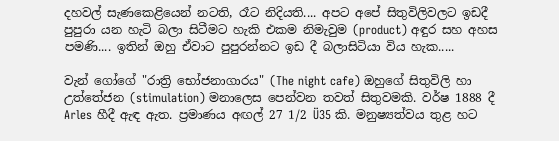දහවල් සැණකෙළියෙන් නටති, රෑට නිදියති.... අපට අපේ සිතුවිලිවලට ඉඩදී පුපුරා යන හැටි බලා සිටීමට හැකි එකම නිමැවුම (product) අඳුර සහ අහස පමණි.... ඉතින් ඔහු ඒවාට පුපුරන්නට ඉඩ දී බලාසිටියා විය හැක.....

වැන් ගෝගේ "රාත්‍රි භෝජනාගාරය" (The night cafe) ඔහුගේ සිතුවිලි හා උත්තේජන (stimulation) මනාලෙස පෙන්වන තවත් සිතුවමකි. වර්ෂ 1888 දී Arles හීදී ඇඳ ඇත. ප්‍රමාණය අඟල් 27 1/2 Ü35 කි. මනුෂ්‍යත්වය තුළ හට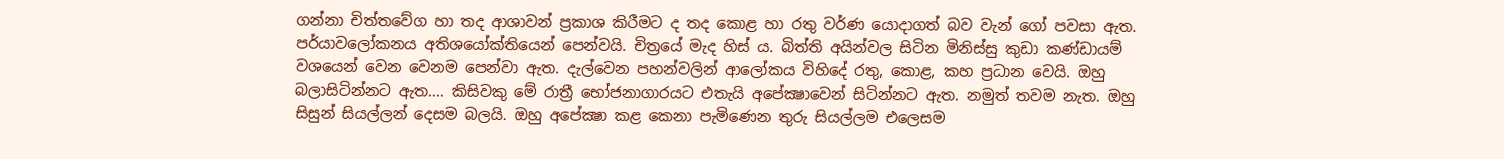ගන්නා චිත්තවේග හා තද ආශාවන් ප්‍රකාශ කිරීමට ද තද කොළ හා රතු වර්ණ යොදාගත් බව වැන් ගෝ පවසා ඇත. පර්යාවලෝකනය අතිශයෝක්‌තියෙන් පෙන්වයි. චිත්‍රයේ මැද හිස්‌ ය. බිත්ති අයින්වල සිටින මිනිස්‌සු කුඩා කණ්‌ඩායම් වශයෙන් වෙන වෙනම පෙන්වා ඇත. දැල්වෙන පහන්වලින් ආලෝකය විහිදේ රතු, කොළ, කහ ප්‍රධාන වෙයි. ඔහු බලාසිටින්නට ඇත.... කිසිවකු මේ රාත්‍රී භෝජනාගාරයට එතැයි අපේක්‍ෂාවෙන් සිටින්නට ඇත. නමුත් තවම නැත. ඔහු සිසුන් සියල්ලන් දෙසම බලයි. ඔහු අපේක්‍ෂා කළ කෙනා පැමිණෙන තුරු සියල්ලම එලෙසම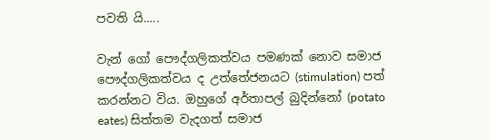පවති යි.....

වැන් ගෝ පෞද්ගලිකත්වය පමණක්‌ නොව සමාජ පෞද්ගලිකත්වය ද උත්තේජනයට (stimulation) පත් කරන්නට විය. ඔහුගේ අර්තාපල් බුදින්නෝ (potato eates) සිත්තම වැදගත් සමාජ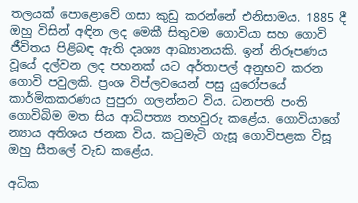තලයක්‌ පොළොවේ ගසා කුඩු කරන්නේ එනිසාමය. 1885 දී ඔහු විසින් අඳින ලද මෙකී සිතුවම ගොවියා සහ ගොවි ජීවිතය පිළිබඳ ඇති දෘශ්‍ය ආඛ්‍යානයකි. ඉන් නිරූපණය වූයේ දල්වන ලද පහනක්‌ යට අර්තාපල් අනුභව කරන ගොවි පවුලකි. ප්‍රංශ විප්ලවයෙන් පසු යුරෝපයේ කාර්මිකකරණය පුපුරා ගලන්නට විය. ධනපති පංති ගොවිබිම මත සිය ආධිපත්‍ය තහවුරු කළේය. ගොවියාගේ න්‍යාය අතිශය ජනක විය. කටුමැටි ගැසූ ගොවිපළක විසූ ඔහු සීතලේ වැඩ කළේය.

අධික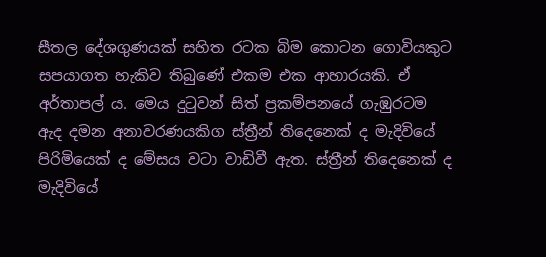සීතල දේශගුණයක්‌ සහිත රටක බිම කොටන ගොවියකුට සපයාගත හැකිව තිබුණේ එකම එක ආහාරයකි. ඒ අර්තාපල් ය. මෙය දුටුවන් සිත් ප්‍රකම්පනයේ ගැඹුරටම ඇද දමන අනාවරණයකිග ස්‌ත්‍රීන් තිදෙනෙක්‌ ද මැදිවියේ පිරිමියෙක්‌ ද මේසය වටා වාඩිවී ඇත. ස්‌ත්‍රීන් තිදෙනෙක්‌ ද මැදිවියේ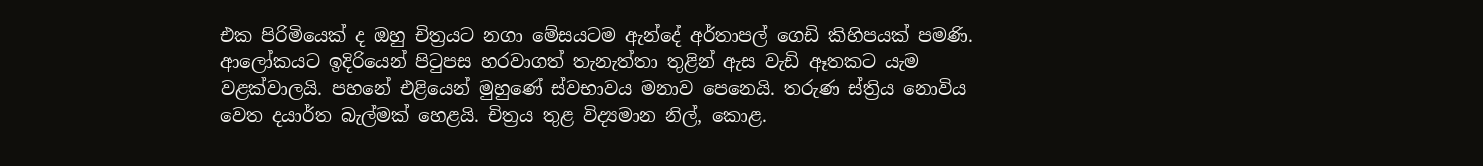එක පිරිමියෙක්‌ ද ඔහු චිත්‍රයට නගා මේසයටම ඇන්දේ අර්තාපල් ගෙඩි කිහිපයක්‌ පමණි. ආලෝකයට ඉදිරියෙන් පිටුපස හරවාගත් තැනැත්තා තුළින් ඇස වැඩි ඈතකට යැම වළක්‌වාලයි. පහනේ එළියෙන් මුහුණේ ස්‌වභාවය මනාව පෙනෙයි. තරුණ ස්‌ත්‍රිය නොවිය වෙත දයාර්ත බැල්මක්‌ හෙළයි. චිත්‍රය තුළ විද්‍යමාන නිල්, කොළ.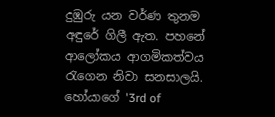දුඹුරු යන වර්ණ තුනම අඳුරේ ගිලී ඇත. පහනේ ආලෝකය ආගමිකත්වය රැගෙන නිවා සනසාලයි. හෝයාගේ '3rd of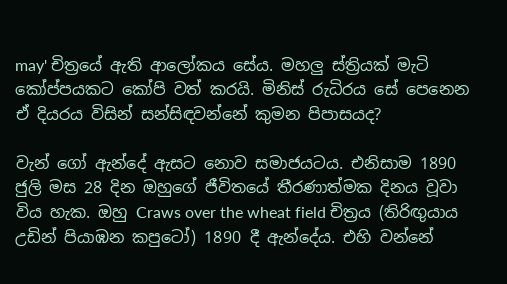may' චිත්‍රයේ ඇති ආලෝකය සේය. මහලු ස්‌ත්‍රියක්‌ මැටි කෝප්පයකට කෝපි වත් කරයි. මිනිස්‌ රුධිරය සේ පෙනෙන ඒ දියරය විසින් සන්සිඳවන්නේ කුමන පිපාසයද?

වැන් ගෝ ඇන්දේ ඇසට නොව සමාජයටය. එනිසාම 1890 ජුලි මස 28 දින ඔහුගේ ජීවිතයේ තීරණාත්මක දිනය වූවා විය හැක. ඔහු Craws over the wheat field චිත්‍රය (තිරිඟුයාය උඩින් පියාඹන කපුටෝ) 1890 දී ඇන්දේය. එහි වන්නේ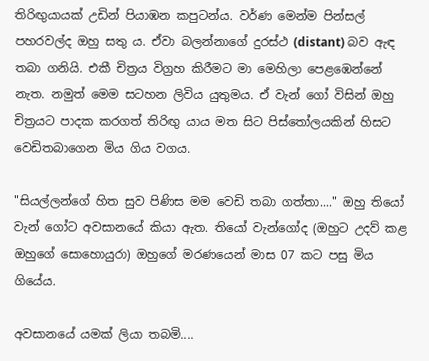තිරිඟුයායක්‌ උඩින් පියාඹන කපුටන්ය. වර්ණ මෙන්ම පින්සල් පහරවල්ද ඔහු සතු ය. ඒවා බලන්නාගේ දුරස්‌ථ (distant) බව ඇඳ තබා ගනියි. එකී චිත්‍රය විග්‍රහ කිරීමට මා මෙහිලා පෙළඹෙන්නේ නැත. නමුත් මෙම සටහන ලිවිය යුතුමය. ඒ වැන් ගෝ විසින් ඔහු චිත්‍රයට පාදක කරගත් තිරිඟු යාය මත සිට පිස්‌තෝලයකින් හිසට වෙඩිතබාගෙන මිය ගිය වගය.

"සියල්ලන්ගේ හිත සුව පිණිස මම වෙඩි තබා ගත්තා...." ඔහු තියෝ වැන් ගෝට අවසානයේ කියා ඇත. තියෝ වැන්ගෝද (ඔහුට උදව් කළ ඔහුගේ සොහොයුරා) ඔහුගේ මරණයෙන් මාස 07 කට පසු මිය ගියේය.

අවසානයේ යමක්‌ ලියා තබමි....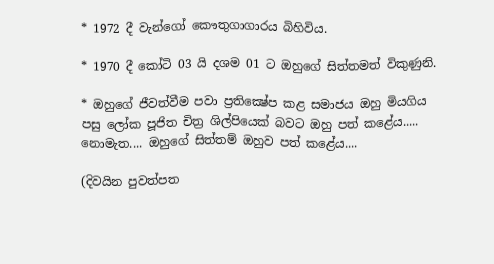* 1972 දී වැන්ගෝ කෞතුගාගාරය බිහිවිය.

* 1970 දී කෝටි 03 යි දශම 01 ට ඔහුගේ සිත්තමත් විකුණුනි.

* ඔහුගේ ජීවත්වීම පවා ප්‍රතික්‍ෂේප කළ සමාජය ඔහු මියගිය පසු ලෝක පූජිත චිත්‍ර ශිල්පියෙක්‌ බවට ඔහු පත් කළේය..... නොමැත.... ඔහුගේ සිත්තම් ඔහුව පත් කළේය....

(දිවයින පුවත්පත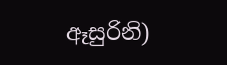ඈසුරිනි)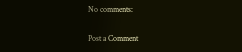No comments:

Post a Comment